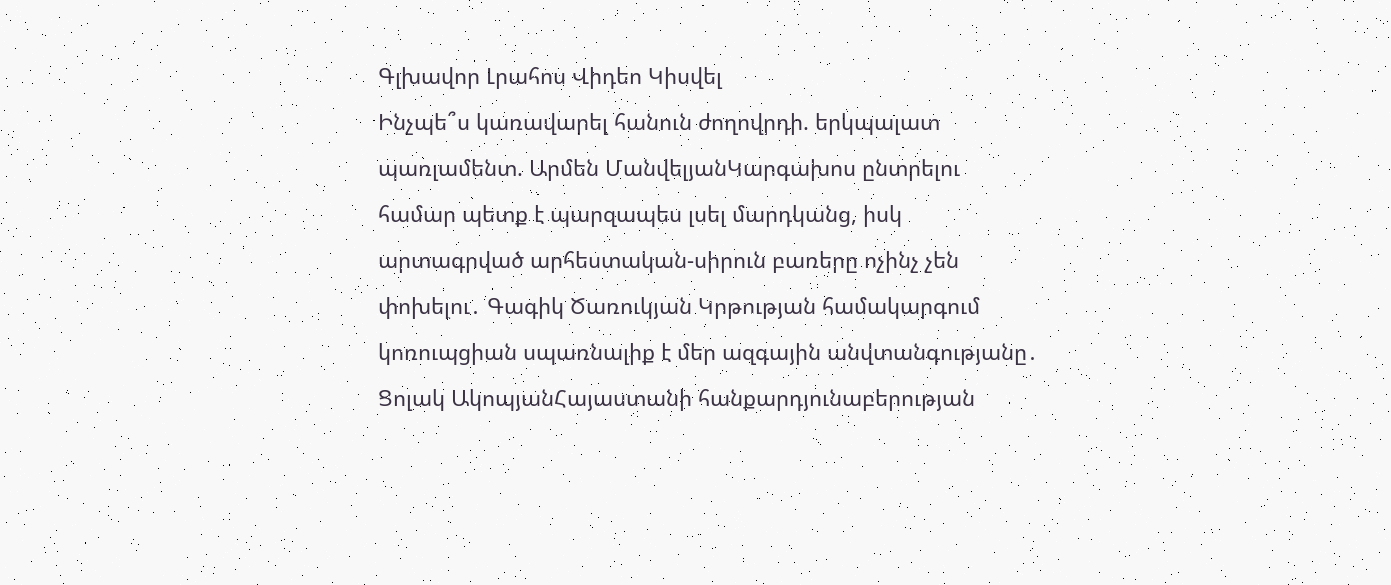Գլխավոր Լրահոս Վիդեո Կիսվել
Ինչպե՞ս կառավարել հանուն ժողովրդի. երկպալատ պառլամենտ. Արմեն ՄանվելյանԿարգախոս ընտրելու համար պետք է պարզապես լսել մարդկանց, իսկ արտագրված արհեստական-սիրուն բառերը ոչինչ չեն փոխելու․ Գագիկ Ծառուկյան Կրթության համակարգում կոռուպցիան սպառնալիք է մեր ազգային անվտանգությանը․ Ցոլակ ԱկոպյանՀայաստանի հանքարդյունաբերության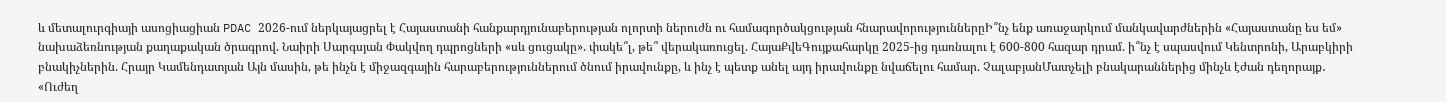և մետալուրգիայի ասոցիացիան PDAC 2026-ում ներկայացրել է Հայաստանի հանքարդյունաբերության ոլորտի ներուժն ու համագործակցության հնարավորություններըԻ՞նչ ենք առաջարկում մանկավարժներին «Հայաստանը ես եմ» նախաձեռնության քաղաքական ծրագրով. Նաիրի Սարգսյան Փակվող դպրոցների «սև ցուցակը». փակե՞լ, թե՞ վերակառուցել. ՀայաՔվեԳույքահարկը 2025-ից դառնալու է 600-800 հազար դրամ. ի՞նչ է սպասվում Կենտրոնի, Արաբկիրի բնակիչներին. Հրայր Կամենդատյան Այն մասին, թե ինչն է միջազգային հարաբերություններում ծնում իրավունքը, և ինչ է պետք անել այդ իրավունքը նվաճելու համար. ՉալաբյանՄատչելի բնակարաններից մինչև էժան դեղորայք․ «Ուժեղ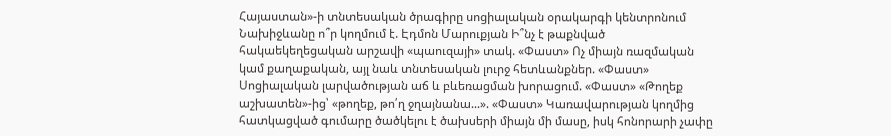Հայաստան»-ի տնտեսական ծրագիրը սոցիալական օրակարգի կենտրոնում Նախիջևանը ո՞ր կողմում է. Էդմոն Մարուքյան Ի՞նչ է թաքնված հակաեկեղեցական արշավի «պաուզայի» տակ. «Փաստ» Ոչ միայն ռազմական կամ քաղաքական, այլ նաև տնտեսական լուրջ հետևանքներ. «Փաստ» Սոցիալական լարվածության աճ և բևեռացման խորացում. «Փաստ» «Թողեք աշխատեն»-ից՝ «թողեք, թո՛ղ ջղայնանա...». «Փաստ» Կառավարության կողմից հատկացված գումարը ծածկելու է ծախսերի միայն մի մասը, իսկ հոնորարի չափը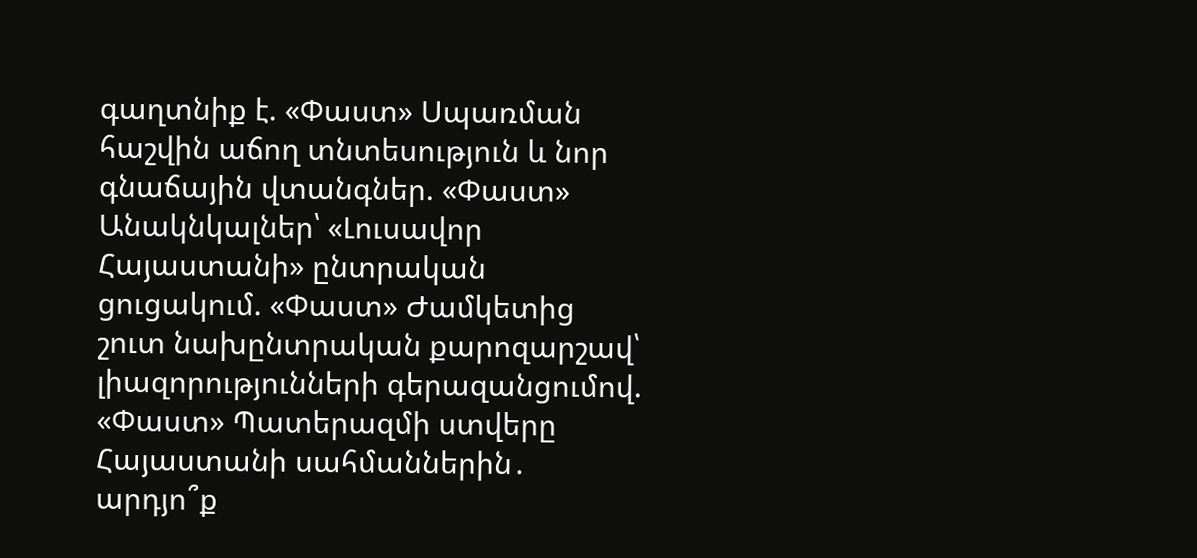գաղտնիք է. «Փաստ» Սպառման հաշվին աճող տնտեսություն և նոր գնաճային վտանգներ. «Փաստ» Անակնկալներ՝ «Լուսավոր Հայաստանի» ընտրական ցուցակում. «Փաստ» Ժամկետից շուտ նախընտրական քարոզարշավ՝ լիազորությունների գերազանցումով. «Փաստ» Պատերազմի ստվերը Հայաստանի սահմաններին․ արդյո՞ք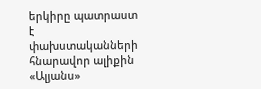երկիրը պատրաստ է փախստականների հնարավոր ալիքին «Ալյանս»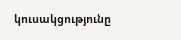կուսակցությունը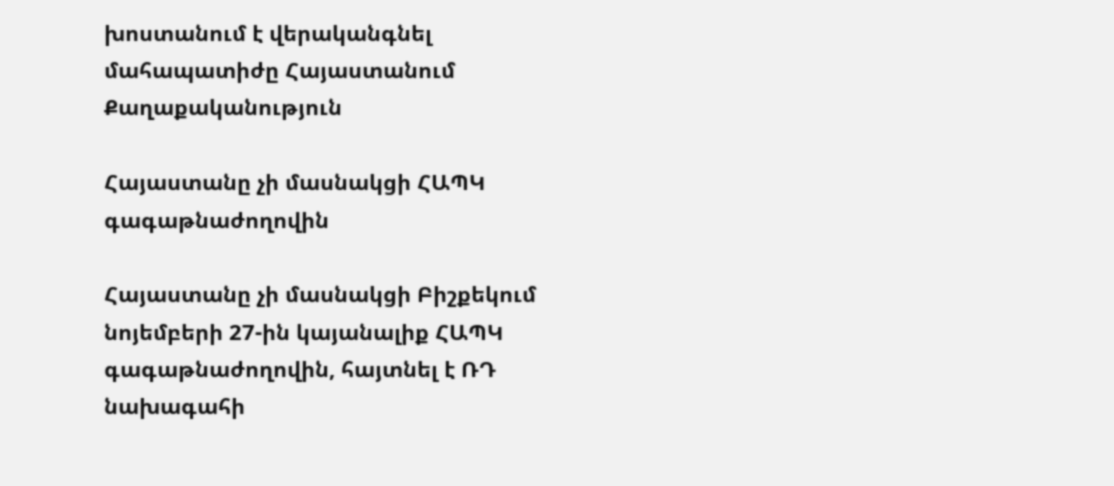խոստանում է վերականգնել մահապատիժը Հայաստանում
Քաղաքականություն

Հայաստանը չի մասնակցի ՀԱՊԿ գագաթնաժողովին

Հայաստանը չի մասնակցի Բիշքեկում նոյեմբերի 27-ին կայանալիք ՀԱՊԿ գագաթնաժողովին, հայտնել է ՌԴ նախագահի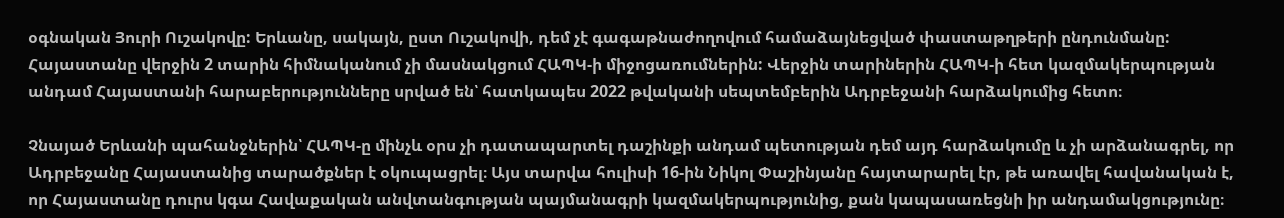օգնական Յուրի Ուշակովը: Երևանը, սակայն, ըստ Ուշակովի, դեմ չէ գագաթնաժողովում համաձայնեցված փաստաթղթերի ընդունմանը: Հայաստանը վերջին 2 տարին հիմնականում չի մասնակցում ՀԱՊԿ-ի միջոցառումներին: Վերջին տարիներին ՀԱՊԿ-ի հետ կազմակերպության անդամ Հայաստանի հարաբերությունները սրված են՝ հատկապես 2022 թվականի սեպտեմբերին Ադրբեջանի հարձակումից հետո։

Չնայած Երևանի պահանջներին՝ ՀԱՊԿ-ը մինչև օրս չի դատապարտել դաշինքի անդամ պետության դեմ այդ հարձակումը և չի արձանագրել, որ Ադրբեջանը Հայաստանից տարածքներ է օկուպացրել։ Այս տարվա հուլիսի 16-ին Նիկոլ Փաշինյանը հայտարարել էր, թե առավել հավանական է, որ Հայաստանը դուրս կգա Հավաքական անվտանգության պայմանագրի կազմակերպությունից, քան կապասառեցնի իր անդամակցությունը։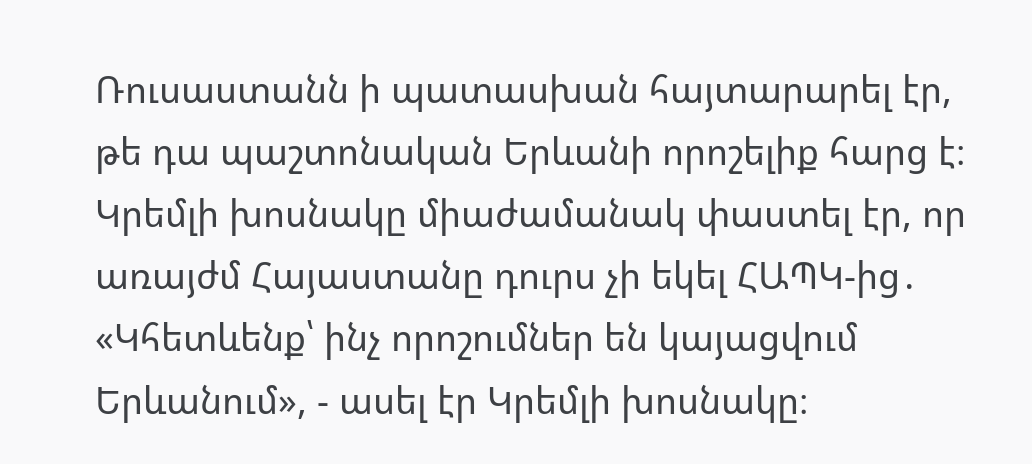Ռուսաստանն ի պատասխան հայտարարել էր, թե դա պաշտոնական Երևանի որոշելիք հարց է։ Կրեմլի խոսնակը միաժամանակ փաստել էր, որ առայժմ Հայաստանը դուրս չի եկել ՀԱՊԿ-ից․ «Կհետևենք՝ ինչ որոշումներ են կայացվում Երևանում», - ասել էր Կրեմլի խոսնակը։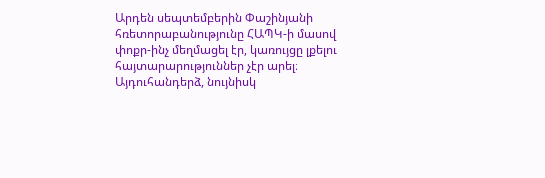Արդեն սեպտեմբերին Փաշինյանի հռետորաբանությունը ՀԱՊԿ-ի մասով փոքր-ինչ մեղմացել էր, կառույցը լքելու հայտարարություններ չէր արել։ Այդուհանդերձ, նույնիսկ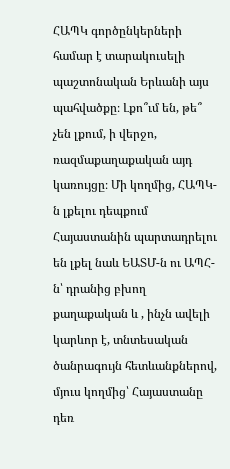ՀԱՊԿ գործընկերների համար է տարակուսելի պաշտոնական Երևանի այս պահվածքը։ Լքո՞ւմ են, թե՞ չեն լքում, ի վերջո, ռազմաքաղաքական այդ կառույցը։ Մի կողմից, ՀԱՊԿ-ն լքելու դեպքում Հայաստանին պարտադրելու են լքել նաև ԵԱՏՄ-ն ու ԱՊՀ-ն՝ դրանից բխող քաղաքական և , ինչն ավելի կարևոր է, տնտեսական ծանրագույն հետևանքներով, մյուս կողմից՝ Հայաստանը դեռ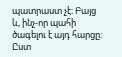պատրաստ չէ։ Բայց և, ինչ-որ պահի ծագելու է այդ հարցը։ Ըստ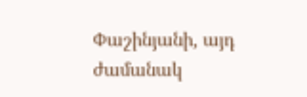Փաշինյանի, այդ ժամանակ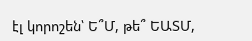էլ կորոշեն՝ Ե՞Մ, թե՞ ԵԱՏՄ,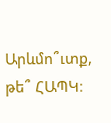Արևմո՞ւտք, թե՞ ՀԱՊԿ։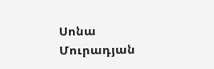Սոնա Մուրադյան